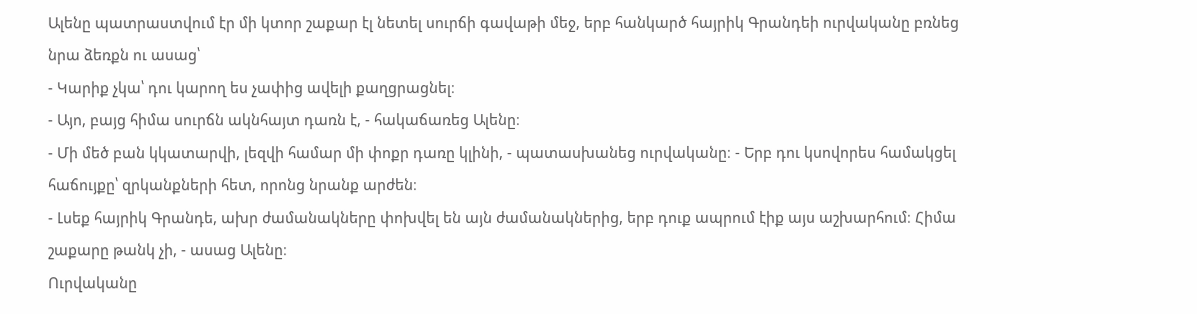Ալենը պատրաստվում էր մի կտոր շաքար էլ նետել սուրճի գավաթի մեջ, երբ հանկարծ հայրիկ Գրանդեի ուրվականը բռնեց նրա ձեռքն ու ասաց՝
- Կարիք չկա՝ դու կարող ես չափից ավելի քաղցրացնել։
- Այո, բայց հիմա սուրճն ակնհայտ դառն է, - հակաճառեց Ալենը։
- Մի մեծ բան կկատարվի, լեզվի համար մի փոքր դառը կլինի, - պատասխանեց ուրվականը։ - Երբ դու կսովորես համակցել հաճույքը՝ զրկանքների հետ, որոնց նրանք արժեն։
- Լսեք հայրիկ Գրանդե, ախր ժամանակները փոխվել են այն ժամանակներից, երբ դուք ապրում էիք այս աշխարհում։ Հիմա շաքարը թանկ չի, - ասաց Ալենը։
Ուրվականը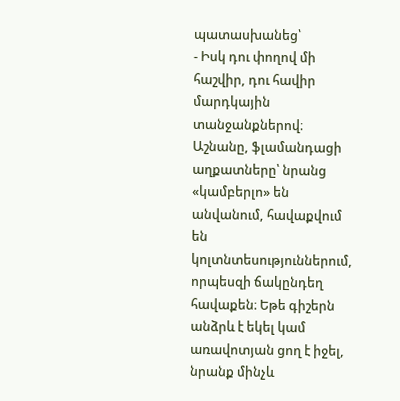պատասխանեց՝
- Իսկ դու փողով մի հաշվիր, դու հավիր մարդկային տանջանքներով։ Աշնանը, ֆլամանդացի աղքատները՝ նրանց «կամբերլո» են անվանում, հավաքվում են կոլտնտեսություններում, որպեսզի ճակընդեղ հավաքեն։ Եթե գիշերն անձրև է եկել կամ առավոտյան ցող է իջել, նրանք մինչև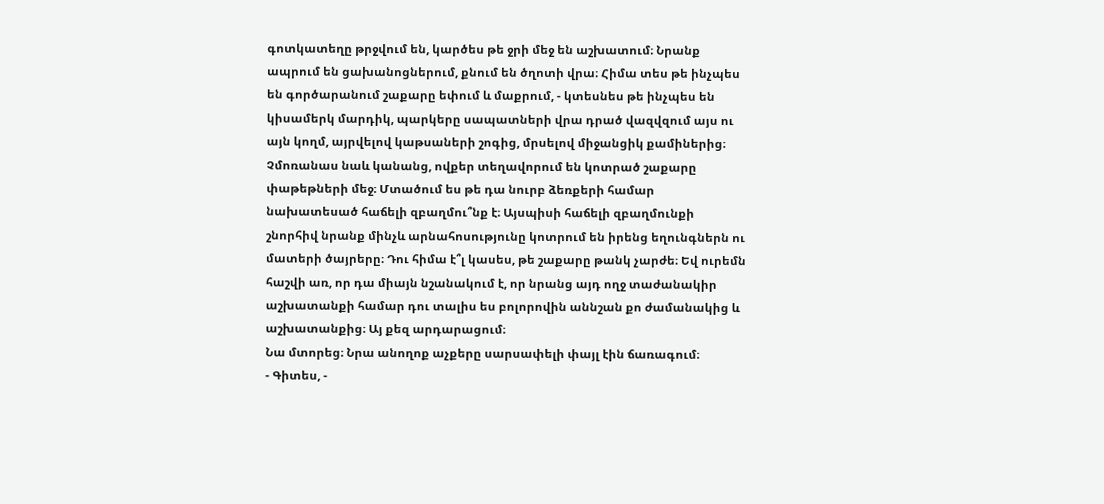գոտկատեղը թրջվում են, կարծես թե ջրի մեջ են աշխատում։ Նրանք ապրում են ցախանոցներում, քնում են ծղոտի վրա։ Հիմա տես թե ինչպես են գործարանում շաքարը եփում և մաքրում, - կտեսնես թե ինչպես են կիսամերկ մարդիկ, պարկերը սապատների վրա դրած վազվզում այս ու այն կողմ, այրվելով կաթսաների շոգից, մրսելով միջանցիկ քամիներից։ Չմոռանաս նաև կանանց, ովքեր տեղավորում են կոտրած շաքարը փաթեթների մեջ։ Մտածում ես թե դա նուրբ ձեռքերի համար նախատեսած հաճելի զբաղմու՞նք է։ Այսպիսի հաճելի զբաղմունքի շնորհիվ նրանք մինչև արնահոսությունը կոտրում են իրենց եղունգներն ու մատերի ծայրերը։ Դու հիմա է՞լ կասես, թե շաքարը թանկ չարժե։ Եվ ուրեմն հաշվի առ, որ դա միայն նշանակում է, որ նրանց այդ ողջ տաժանակիր աշխատանքի համար դու տալիս ես բոլորովին աննշան քո ժամանակից և աշխատանքից։ Այ քեզ արդարացում։
Նա մտորեց։ Նրա անողոք աչքերը սարսափելի փայլ էին ճառագում։
- Գիտես, -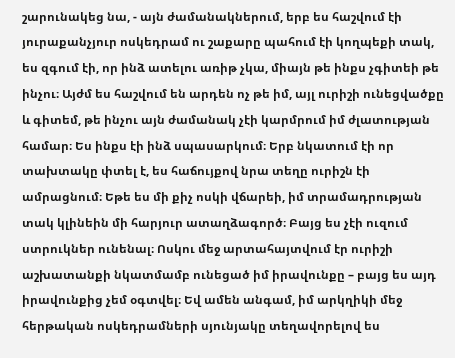շարունակեց նա, - այն ժամանակներում, երբ ես հաշվում էի յուրաքանչյուր ոսկեդրամ ու շաքարը պահում էի կողպեքի տակ, ես զգում էի, որ ինձ ատելու առիթ չկա, միայն թե ինքս չգիտեի թե ինչու։ Այժմ ես հաշվում են արդեն ոչ թե իմ, այլ ուրիշի ունեցվածքը և գիտեմ, թե ինչու այն ժամանակ չէի կարմրում իմ ժլատության համար։ Ես ինքս էի ինձ սպասարկում։ Երբ նկատում էի որ տախտակը փտել է, ես հաճույքով նրա տեղը ուրիշն էի ամրացնում։ Եթե ես մի քիչ ոսկի վճարեի, իմ տրամադրության տակ կլինեին մի հարյուր ատաղձագործ։ Բայց ես չէի ուզում ստրուկներ ունենալ։ Ոսկու մեջ արտահայտվում էր ուրիշի աշխատանքի նկատմամբ ունեցած իմ իրավունքը – բայց ես այդ իրավունքից չեմ օգտվել։ Եվ ամեն անգամ, իմ արկղիկի մեջ հերթական ոսկեդրամների սյունյակը տեղավորելով ես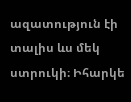ազատություն էի տալիս ևս մեկ ստրուկի։ Իհարկե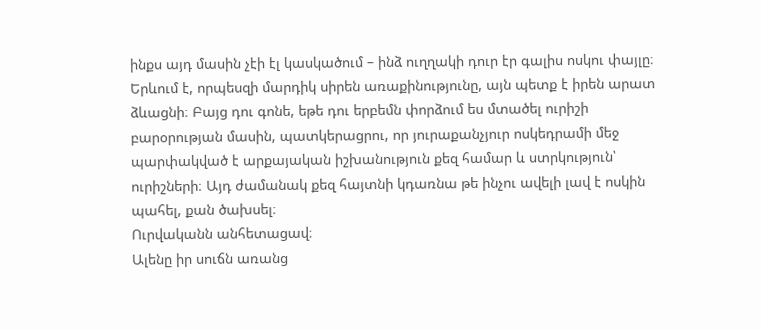ինքս այդ մասին չէի էլ կասկածում – ինձ ուղղակի դուր էր գալիս ոսկու փայլը։ Երևում է, որպեսզի մարդիկ սիրեն առաքինությունը, այն պետք է իրեն արատ ձևացնի։ Բայց դու գոնե, եթե դու երբեմն փորձում ես մտածել ուրիշի բարօրության մասին, պատկերացրու, որ յուրաքանչյուր ոսկեդրամի մեջ պարփակված է արքայական իշխանություն քեզ համար և ստրկություն՝ ուրիշների։ Այդ ժամանակ քեզ հայտնի կդառնա թե ինչու ավելի լավ է ոսկին պահել, քան ծախսել։
Ուրվականն անհետացավ։
Ալենը իր սուճն առանց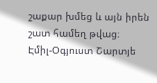շաքար խմեց և այն իրեն շատ համեղ թվաց։
Էմիլ-Օգյուստ Շարտյե